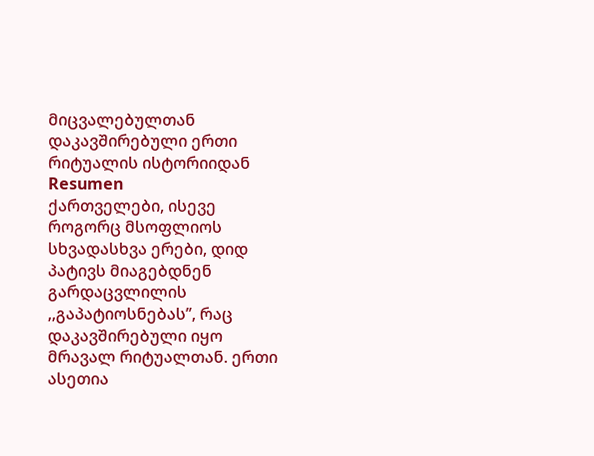მიცვალებულთან დაკავშირებული ერთი რიტუალის ისტორიიდან
Resumen
ქართველები, ისევე როგორც მსოფლიოს სხვადასხვა ერები, დიდ პატივს მიაგებდნენ გარდაცვლილის ,,გაპატიოსნებას’’, რაც დაკავშირებული იყო მრავალ რიტუალთან. ერთი ასეთია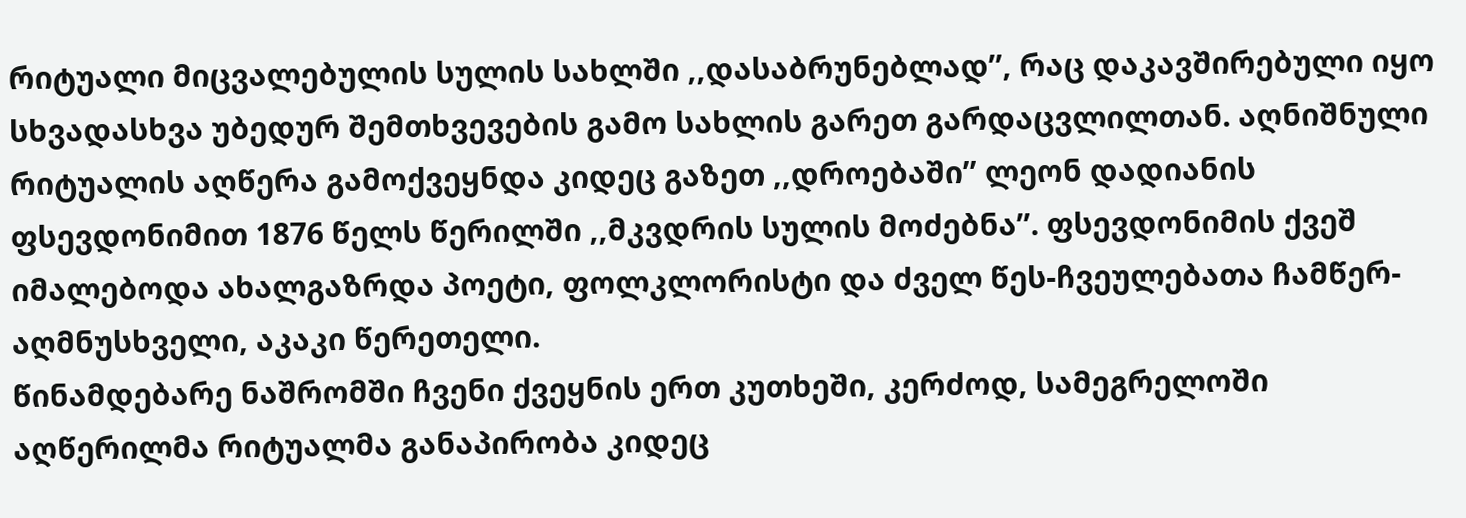რიტუალი მიცვალებულის სულის სახლში ,,დასაბრუნებლად’’, რაც დაკავშირებული იყო სხვადასხვა უბედურ შემთხვევების გამო სახლის გარეთ გარდაცვლილთან. აღნიშნული რიტუალის აღწერა გამოქვეყნდა კიდეც გაზეთ ,,დროებაში’’ ლეონ დადიანის ფსევდონიმით 1876 წელს წერილში ,,მკვდრის სულის მოძებნა’’. ფსევდონიმის ქვეშ იმალებოდა ახალგაზრდა პოეტი, ფოლკლორისტი და ძველ წეს-ჩვეულებათა ჩამწერ-აღმნუსხველი, აკაკი წერეთელი.
წინამდებარე ნაშრომში ჩვენი ქვეყნის ერთ კუთხეში, კერძოდ, სამეგრელოში აღწერილმა რიტუალმა განაპირობა კიდეც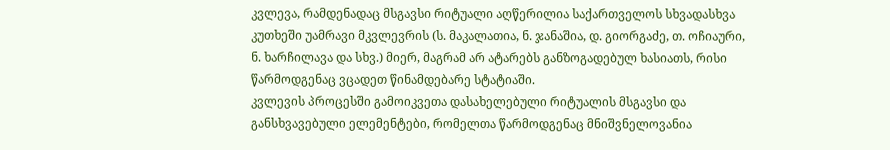კვლევა, რამდენადაც მსგავსი რიტუალი აღწერილია საქართველოს სხვადასხვა კუთხეში უამრავი მკვლევრის (ს. მაკალათია, ნ. ჯანაშია, დ. გიორგაძე, თ. ოჩიაური, ნ. ხარჩილავა და სხვ.) მიერ, მაგრამ არ ატარებს განზოგადებულ ხასიათს, რისი წარმოდგენაც ვცადეთ წინამდებარე სტატიაში.
კვლევის პროცესში გამოიკვეთა დასახელებული რიტუალის მსგავსი და განსხვავებული ელემენტები, რომელთა წარმოდგენაც მნიშვნელოვანია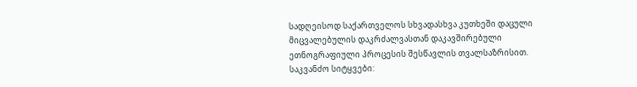სადღეისოდ საქართველოს სხვადასხვა კუთხეში დაცული მიცვალებულის დაკრძალვასთან დაკავშირებული ეთნოგრაფიული პროცესის შესწავლის თვალსაზრისით.
საკვანძო სიტყვები: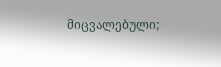მიცვალებული;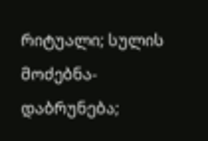რიტუალი; სულის მოძებნა-დაბრუნება;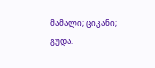მამალი; ციკანი; გუდა.